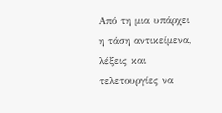Από τη μια υπάρχει η τάση αντικείμενα, λέξεις και τελετουργίες να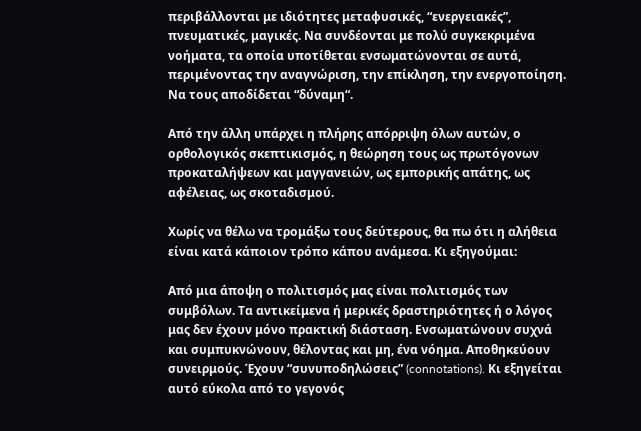περιβάλλονται με ιδιότητες μεταφυσικές, “ενεργειακές”, πνευματικές, μαγικές. Να συνδέονται με πολύ συγκεκριμένα νοήματα, τα οποία υποτίθεται ενσωματώνονται σε αυτά, περιμένοντας την αναγνώριση, την επίκληση, την ενεργοποίηση. Να τους αποδίδεται “δύναμη“.

Από την άλλη υπάρχει η πλήρης απόρριψη όλων αυτών, ο ορθολογικός σκεπτικισμός, η θεώρηση τους ως πρωτόγονων προκαταλήψεων και μαγγανειών, ως εμπορικής απάτης, ως αφέλειας, ως σκοταδισμού.

Χωρίς να θέλω να τρομάξω τους δεύτερους, θα πω ότι η αλήθεια είναι κατά κάποιον τρόπο κάπου ανάμεσα. Κι εξηγούμαι:

Από μια άποψη ο πολιτισμός μας είναι πολιτισμός των συμβόλων. Τα αντικείμενα ή μερικές δραστηριότητες ή ο λόγος μας δεν έχουν μόνο πρακτική διάσταση. Ενσωματώνουν συχνά και συμπυκνώνουν, θέλοντας και μη, ένα νόημα. Αποθηκεύουν συνειρμούς. Έχουν “συνυποδηλώσεις” (connotations). Κι εξηγείται αυτό εύκολα από το γεγονός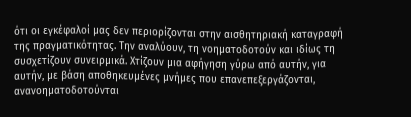ότι οι εγκέφαλοί μας δεν περιορίζονται στην αισθητηριακή καταγραφή της πραγματικότητας. Την αναλύουν, τη νοηματοδοτούν και ιδίως τη συσχετίζουν συνειρμικά. Χτίζουν μια αφήγηση γύρω από αυτήν, για αυτήν, με βάση αποθηκευμένες μνήμες που επανεπεξεργάζονται, ανανοηματοδοτούνται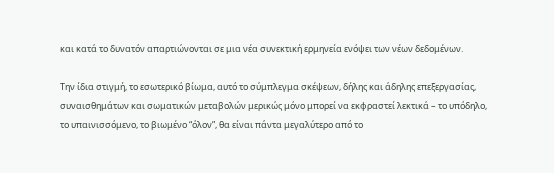και κατά το δυνατόν απαρτιώνονται σε μια νέα συνεκτική ερμηνεία ενόψει των νέων δεδομένων.

Την ίδια στιγμή, το εσωτερικό βίωμα, αυτό το σύμπλεγμα σκέψεων, δήλης και άδηλης επεξεργασίας, συναισθημάτων και σωματικών μεταβολών μερικώς μόνο μπορεί να εκφραστεί λεκτικά – το υπόδηλο, το υπαινισσόμενο, το βιωμένο “όλον”, θα είναι πάντα μεγαλύτερο από το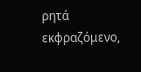ρητά εκφραζόμενο,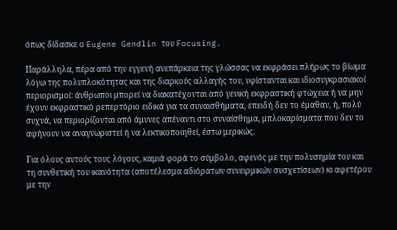όπως δίδασκε ο Eugene Gendlin του Focusing.

Παράλληλα, πέρα από την εγγενή ανεπάρκεια της γλώσσας να εκφράσει πλήρως το βίωμα λόγω της πολυπλοκότητας και της διαρκούς αλλαγής του, υφίστανται και ιδιοσυγκρασιακοί περιορισμοί: άνθρωποι μπορεί να διακατέχονται από γενική εκφραστική φτώχεια ή να μην έχουν εκφραστικό ρεπερτόριο ειδικά για τα συναισθήματα, επειδή δεν το έμαθαν, ή, πολύ συχνά, να περιορίζονται από άμυνες απέναντι στο συναίσθημα, μπλοκαρίσματα που δεν το αφήνουν να αναγνωριστεί ή να λεκτικοποιηθεί, έστω μερικώς.

Για όλους αυτούς τους λόγους, καμιά φορά το σύμβολο, αφενός με την πολυσημία του και τη συνθετική του ικανότητα (αποτέλεσμα αδιόρατων συνειρμικών συσχετίσεων) κι αφετέρου με την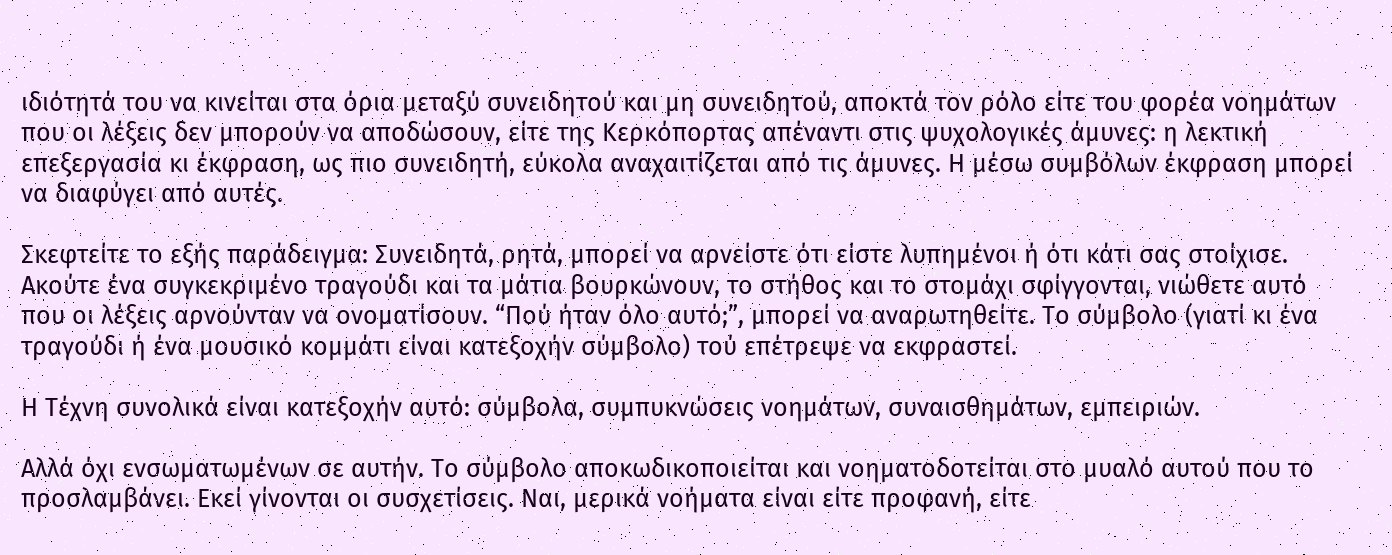ιδιότητά του να κινείται στα όρια μεταξύ συνειδητού και μη συνειδητού, αποκτά τον ρόλο είτε του φορέα νοημάτων που οι λέξεις δεν μπορούν να αποδώσουν, είτε της Κερκόπορτας απέναντι στις ψυχολογικές άμυνες: η λεκτική επεξεργασία κι έκφραση, ως πιο συνειδητή, εύκολα αναχαιτίζεται από τις άμυνες. Η μέσω συμβόλων έκφραση μπορεί να διαφύγει από αυτές.

Σκεφτείτε το εξής παράδειγμα: Συνειδητά, ρητά, μπορεί να αρνείστε ότι είστε λυπημένοι ή ότι κάτι σας στοίχισε. Ακούτε ένα συγκεκριμένο τραγούδι και τα μάτια βουρκώνουν, το στήθος και το στομάχι σφίγγονται, νιώθετε αυτό που οι λέξεις αρνούνταν να ονοματίσουν. “Πού ήταν όλο αυτό;”, μπορεί να αναρωτηθείτε. Το σύμβολο (γιατί κι ένα τραγούδι ή ένα μουσικό κομμάτι είναι κατεξοχήν σύμβολο) τού επέτρεψε να εκφραστεί.

Η Τέχνη συνολικά είναι κατεξοχήν αυτό: σύμβολα, συμπυκνώσεις νοημάτων, συναισθημάτων, εμπειριών.

Αλλά όχι ενσωματωμένων σε αυτήν. Το σύμβολο αποκωδικοποιείται και νοηματοδοτείται στο μυαλό αυτού που το προσλαμβάνει. Εκεί γίνονται οι συσχετίσεις. Ναι, μερικά νοήματα είναι είτε προφανή, είτε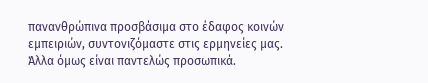πανανθρώπινα προσβάσιμα στο έδαφος κοινών εμπειριών, συντονιζόμαστε στις ερμηνείες μας. Άλλα όμως είναι παντελώς προσωπικά.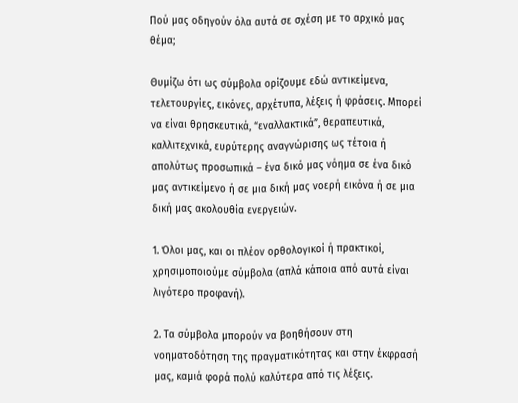Πού μας οδηγούν όλα αυτά σε σχέση με το αρχικό μας θέμα;

Θυμίζω ότι ως σύμβολα ορίζουμε εδώ αντικείμενα, τελετουργίες, εικόνες, αρχέτυπα, λέξεις ή φράσεις. Μπορεί να είναι θρησκευτικά, “εναλλακτικά”, θεραπευτικά, καλλιτεχνικά, ευρύτερης αναγνώρισης ως τέτοια ή απολύτως προσωπικά – ένα δικό μας νόημα σε ένα δικό μας αντικείμενο ή σε μια δική μας νοερή εικόνα ή σε μια δική μας ακολουθία ενεργειών.

1. Όλοι μας, και οι πλέον ορθολογικοί ή πρακτικοί, χρησιμοποιούμε σύμβολα (απλά κάποια από αυτά είναι λιγότερο προφανή).

2. Τα σύμβολα μπορούν να βοηθήσουν στη νοηματοδότηση της πραγματικότητας και στην έκφρασή μας, καμιά φορά πολύ καλύτερα από τις λέξεις.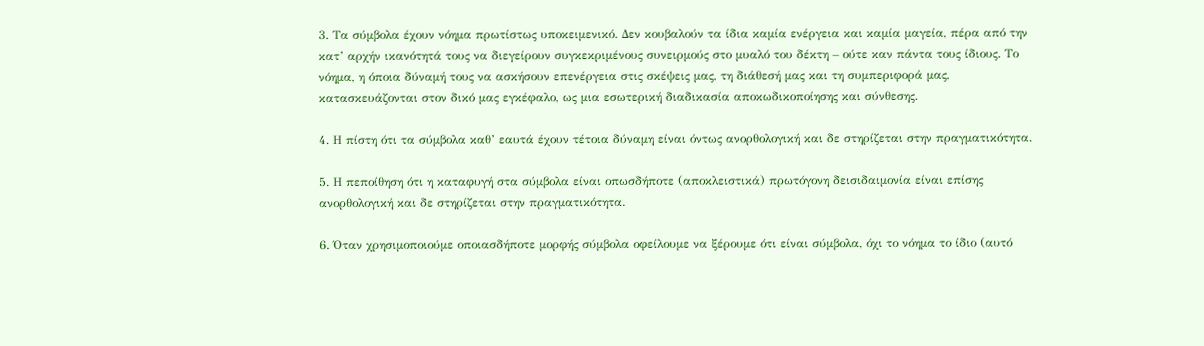3. Τα σύμβολα έχουν νόημα πρωτίστως υποκειμενικό. Δεν κουβαλούν τα ίδια καμία ενέργεια και καμία μαγεία, πέρα από την κατ’ αρχήν ικανότητά τους να διεγείρουν συγκεκριμένους συνειρμούς στο μυαλό του δέκτη – ούτε καν πάντα τους ίδιους. Το νόημα, η όποια δύναμή τους να ασκήσουν επενέργεια στις σκέψεις μας, τη διάθεσή μας και τη συμπεριφορά μας, κατασκευάζονται στον δικό μας εγκέφαλο, ως μια εσωτερική διαδικασία αποκωδικοποίησης και σύνθεσης.

4. Η πίστη ότι τα σύμβολα καθ’ εαυτά έχουν τέτοια δύναμη είναι όντως ανορθολογική και δε στηρίζεται στην πραγματικότητα.

5. Η πεποίθηση ότι η καταφυγή στα σύμβολα είναι οπωσδήποτε (αποκλειστικά) πρωτόγονη δεισιδαιμονία είναι επίσης ανορθολογική και δε στηρίζεται στην πραγματικότητα.

6. Όταν χρησιμοποιούμε οποιασδήποτε μορφής σύμβολα οφείλουμε να ξέρουμε ότι είναι σύμβολα, όχι το νόημα το ίδιο (αυτό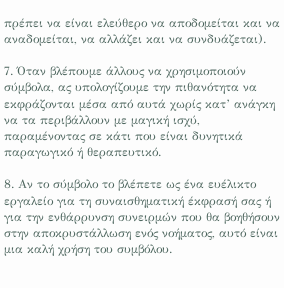πρέπει να είναι ελεύθερο να αποδομείται και να αναδομείται, να αλλάζει και να συνδυάζεται).

7. Όταν βλέπουμε άλλους να χρησιμοποιούν σύμβολα, ας υπολογίζουμε την πιθανότητα να εκφράζονται μέσα από αυτά χωρίς κατ’ ανάγκη να τα περιβάλλουν με μαγική ισχύ, παραμένοντας σε κάτι που είναι δυνητικά παραγωγικό ή θεραπευτικό.

8. Αν το σύμβολο το βλέπετε ως ένα ευέλικτο εργαλείο για τη συναισθηματική έκφρασή σας ή για την ενθάρρυνση συνειρμών που θα βοηθήσουν στην αποκρυστάλλωση ενός νοήματος, αυτό είναι μια καλή χρήση του συμβόλου.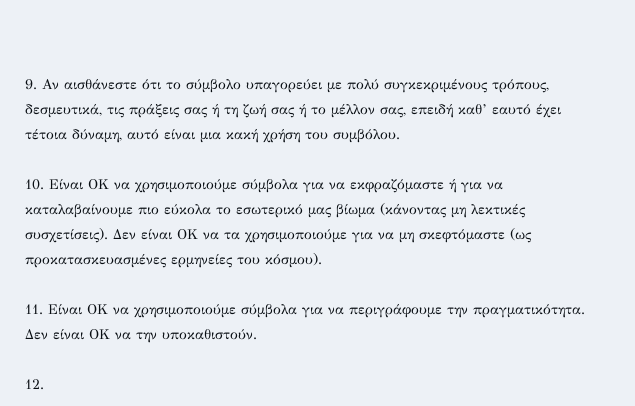9. Αν αισθάνεστε ότι το σύμβολο υπαγορεύει με πολύ συγκεκριμένους τρόπους, δεσμευτικά, τις πράξεις σας ή τη ζωή σας ή το μέλλον σας, επειδή καθ’ εαυτό έχει τέτοια δύναμη, αυτό είναι μια κακή χρήση του συμβόλου.

10. Είναι ΟΚ να χρησιμοποιούμε σύμβολα για να εκφραζόμαστε ή για να καταλαβαίνουμε πιο εύκολα το εσωτερικό μας βίωμα (κάνοντας μη λεκτικές συσχετίσεις). Δεν είναι ΟΚ να τα χρησιμοποιούμε για να μη σκεφτόμαστε (ως προκατασκευασμένες ερμηνείες του κόσμου).

11. Είναι ΟΚ να χρησιμοποιούμε σύμβολα για να περιγράφουμε την πραγματικότητα. Δεν είναι ΟΚ να την υποκαθιστούν.

12.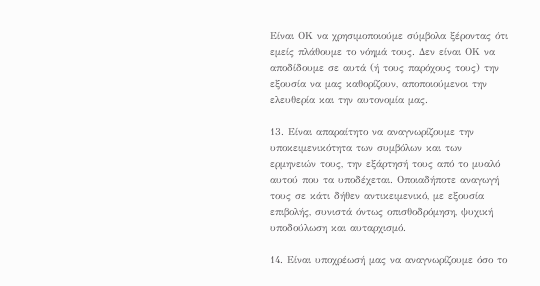Είναι ΟΚ να χρησιμοποιούμε σύμβολα ξέροντας ότι εμείς πλάθουμε το νόημά τους. Δεν είναι ΟΚ να αποδίδουμε σε αυτά (ή τους παρόχους τους) την εξουσία να μας καθορίζουν, αποποιούμενοι την ελευθερία και την αυτονομία μας.

13. Είναι απαραίτητο να αναγνωρίζουμε την υποκειμενικότητα των συμβόλων και των ερμηνειών τους, την εξάρτησή τους από το μυαλό αυτού που τα υποδέχεται. Οποιαδήποτε αναγωγή τους σε κάτι δήθεν αντικειμενικό, με εξουσία επιβολής, συνιστά όντως οπισθοδρόμηση, ψυχική υποδούλωση και αυταρχισμό.

14. Είναι υποχρέωσή μας να αναγνωρίζουμε όσο το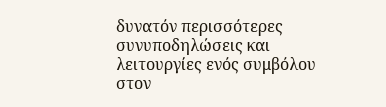δυνατόν περισσότερες συνυποδηλώσεις και λειτουργίες ενός συμβόλου στον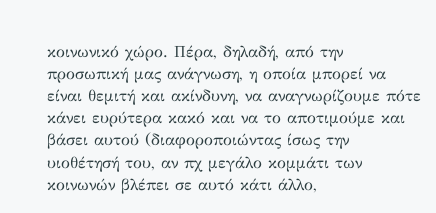κοινωνικό χώρο. Πέρα, δηλαδή, από την προσωπική μας ανάγνωση, η οποία μπορεί να είναι θεμιτή και ακίνδυνη, να αναγνωρίζουμε πότε κάνει ευρύτερα κακό και να το αποτιμούμε και βάσει αυτού (διαφοροποιώντας ίσως την υιοθέτησή του, αν πχ μεγάλο κομμάτι των κοινωνών βλέπει σε αυτό κάτι άλλο,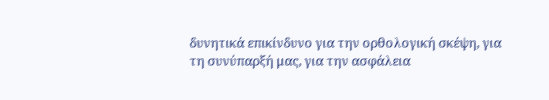δυνητικά επικίνδυνο για την ορθολογική σκέψη, για τη συνύπαρξή μας, για την ασφάλεια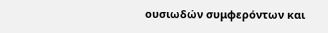ουσιωδών συμφερόντων και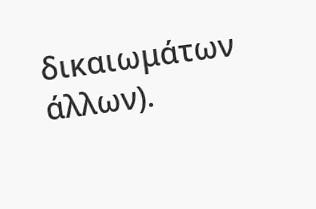δικαιωμάτων άλλων).